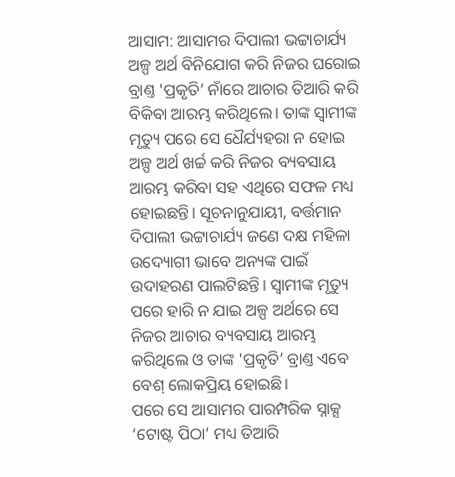ଆସାମ: ଆସାମର ଦିପାଲୀ ଭଟ୍ଟାଚାର୍ଯ୍ୟ ଅଳ୍ପ ଅର୍ଥ ବିନିଯୋଗ କରି ନିଜର ଘରୋଇ ବ୍ରାଣ୍ତ 'ପ୍ରକୃତି’ ନାଁରେ ଆଚାର ତିଆରି କରି ବିକିବା ଆରମ୍ଭ କରିଥିଲେ। ତାଙ୍କ ସ୍ବାମୀଙ୍କ ମୃତ୍ୟୁ ପରେ ସେ ଧୈର୍ଯ୍ୟହରା ନ ହୋଇ ଅଳ୍ପ ଅର୍ଥ ଖର୍ଚ୍ଚ କରି ନିଜର ବ୍ୟବସାୟ ଆରମ୍ଭ କରିବା ସହ ଏଥିରେ ସଫଳ ମଧ୍ୟ ହୋଇଛନ୍ତି। ସୂଚନାନୁଯାୟୀ, ବର୍ତ୍ତମାନ ଦିପାଲୀ ଭଟ୍ଟାଚାର୍ଯ୍ୟ ଜଣେ ଦକ୍ଷ ମହିଳା ଉଦ୍ୟୋଗୀ ଭାବେ ଅନ୍ୟଙ୍କ ପାଇଁ ଉଦାହରଣ ପାଲଟିଛନ୍ତି। ସ୍ବାମୀଙ୍କ ମୃତ୍ୟୁ ପରେ ହାରି ନ ଯାଇ ଅଳ୍ପ ଅର୍ଥରେ ସେ ନିଜର ଆଚାର ବ୍ୟବସାୟ ଆରମ୍ଭ କରିଥିଲେ ଓ ତାଙ୍କ 'ପ୍ରକୃତି’ ବ୍ରାଣ୍ତ ଏବେ ବେଶ୍ ଲୋକପ୍ରିୟ ହୋଇଛି।
ପରେ ସେ ଆସାମର ପାରମ୍ପରିକ ସ୍ନାକ୍ସ ‘ଟୋଷ୍ଟ ପିଠା’ ମଧ୍ୟ ତିଆରି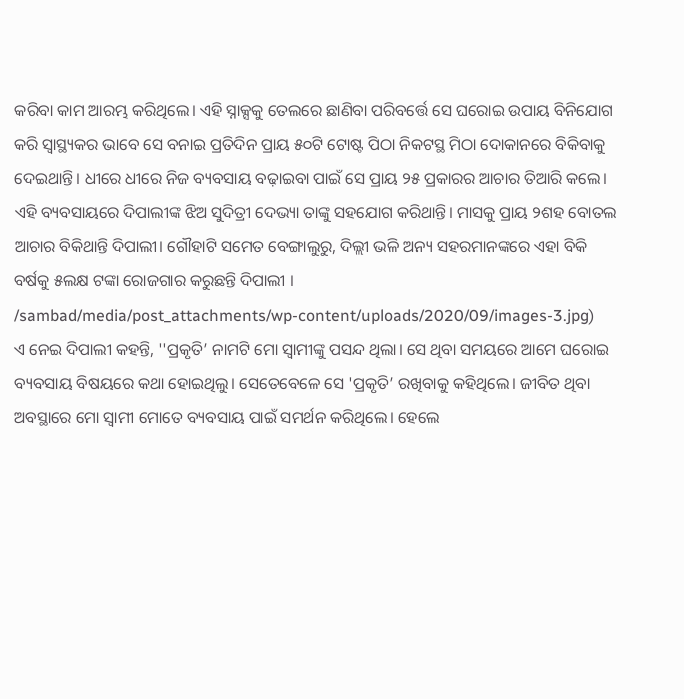କରିବା କାମ ଆରମ୍ଭ କରିଥିଲେ। ଏହି ସ୍ନାକ୍ସକୁ ତେଲରେ ଛାଣିବା ପରିବର୍ତ୍ତେ ସେ ଘରୋଇ ଉପାୟ ବିନିଯୋଗ କରି ସ୍ବାସ୍ଥ୍ୟକର ଭାବେ ସେ ବନାଇ ପ୍ରତିଦିନ ପ୍ରାୟ ୫୦ଟି ଟୋଷ୍ଟ ପିଠା ନିକଟସ୍ଥ ମିଠା ଦୋକାନରେ ବିକିବାକୁ ଦେଇଥାନ୍ତି। ଧୀରେ ଧୀରେ ନିଜ ବ୍ୟବସାୟ ବଢ଼ାଇବା ପାଇଁ ସେ ପ୍ରାୟ ୨୫ ପ୍ରକାରର ଆଚାର ତିଆରି କଲେ। ଏହି ବ୍ୟବସାୟରେ ଦିପାଲୀଙ୍କ ଝିଅ ସୁଦିତ୍ରୀ ଦେଭ୍ୟା ତାଙ୍କୁ ସହଯୋଗ କରିଥାନ୍ତି। ମାସକୁ ପ୍ରାୟ ୨ଶହ ବୋତଲ ଆଚାର ବିକିଥାନ୍ତି ଦିପାଲୀ। ଗୌହାଟି ସମେତ ବେଙ୍ଗାଲୁରୁ, ଦିଲ୍ଲୀ ଭଳି ଅନ୍ୟ ସହରମାନଙ୍କରେ ଏହା ବିକି ବର୍ଷକୁ ୫ଲକ୍ଷ ଟଙ୍କା ରୋଜଗାର କରୁଛନ୍ତି ଦିପାଲୀ ।
/sambad/media/post_attachments/wp-content/uploads/2020/09/images-3.jpg)
ଏ ନେଇ ଦିପାଲୀ କହନ୍ତି, ''ପ୍ରକୃତି’ ନାମଟି ମୋ ସ୍ବାମୀଙ୍କୁ ପସନ୍ଦ ଥିଲା। ସେ ଥିବା ସମୟରେ ଆମେ ଘରୋଇ ବ୍ୟବସାୟ ବିଷୟରେ କଥା ହୋଇଥିଲୁ। ସେତେବେଳେ ସେ 'ପ୍ରକୃତି’ ରଖିବାକୁ କହିଥିଲେ। ଜୀବିତ ଥିବା ଅବସ୍ଥାରେ ମୋ ସ୍ବାମୀ ମୋତେ ବ୍ୟବସାୟ ପାଇଁ ସମର୍ଥନ କରିଥିଲେ। ହେଲେ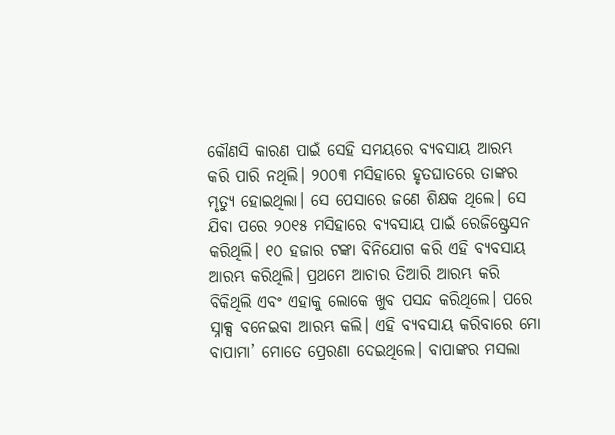କୌଣସି କାରଣ ପାଇଁ ସେହି ସମୟରେ ବ୍ୟବସାୟ ଆରମ୍ଭ କରି ପାରି ନଥିଲି। ୨୦୦୩ ମସିହାରେ ହୃତଘାତରେ ତାଙ୍କର ମୃତ୍ୟୁ ହୋଇଥିଲା। ସେ ପେସାରେ ଜଣେ ଶିକ୍ଷକ ଥିଲେ। ସେ ଯିବା ପରେ ୨୦୧୫ ମସିହାରେ ବ୍ୟବସାୟ ପାଇଁ ରେଜିଷ୍ଟ୍ରେସନ କରିଥିଲି। ୧୦ ହଜାର ଟଙ୍କା ବିନିଯୋଗ କରି ଏହି ବ୍ୟବସାୟ ଆରମ୍ଭ କରିଥିଲି। ପ୍ରଥମେ ଆଚାର ତିଆରି ଆରମ୍ଭ କରି ବିକିଥିଲି ଏବଂ ଏହାକୁ ଲୋକେ ଖୁବ ପସନ୍ଦ କରିଥିଲେ। ପରେ ସ୍ନାକ୍ସ ବନେଇବା ଆରମ୍ଭ କଲି। ଏହି ବ୍ୟବସାୟ କରିବାରେ ମୋ ବାପାମା’ ମୋତେ ପ୍ରେରଣା ଦେଇଥିଲେ। ବାପାଙ୍କର ମସଲା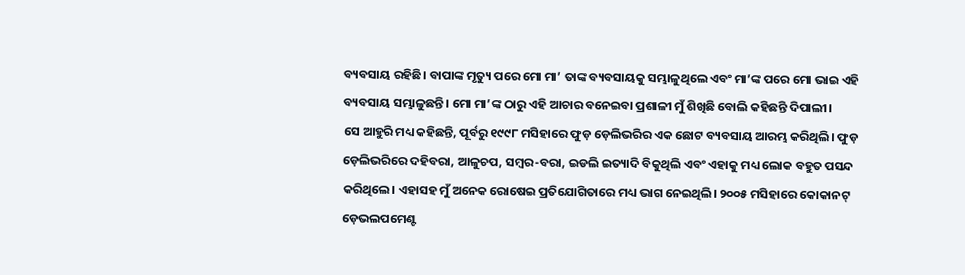ବ୍ୟବସାୟ ରହିଛି। ବାପାଙ୍କ ମୃତ୍ୟୁ ପରେ ମୋ ମା’ ତାଙ୍କ ବ୍ୟବସାୟକୁ ସମ୍ଭାଳୁଥିଲେ ଏବଂ ମା’ଙ୍କ ପରେ ମୋ ଭାଇ ଏହି ବ୍ୟବସାୟ ସମ୍ଭାଳୁଛନ୍ତି। ମୋ ମା’ଙ୍କ ଠାରୁ ଏହି ଆଚାର ବନେଇବା ପ୍ରଶାଳୀ ମୁଁ ଶିଖିଛି ବୋଲି କହିଛନ୍ତି ଦିପାଲୀ।
ସେ ଆହୁରି ମଧ୍ୟ କହିଛନ୍ତି, ପୂର୍ବରୁ ୧୯୯୮ ମସିହାରେ ଫୁଡ଼ ଡ଼େଲିଭରିର ଏକ ଛୋଟ ବ୍ୟବସାୟ ଆରମ୍ଭ କରିଥିଲି। ଫୁଡ଼ ଡ଼େଲିଭରିରେ ଦହିବରା, ଆଳୁଚପ, ସମ୍ବର-ବରା, ଇଡଲି ଇତ୍ୟାଦି ବିକୁଥିଲି ଏବଂ ଏହାକୁ ମଧ୍ୟ ଲୋକ ବହୁତ ପସନ୍ଦ କରିଥିଲେ। ଏହାସହ ମୁଁ ଅନେକ ରୋଷେଇ ପ୍ରତିଯୋଗିତାରେ ମଧ୍ୟ ଭାଗ ନେଇଥିଲି। ୨୦୦୫ ମସିହାରେ କୋକାନଟ୍ ଡ଼େଭଲପମେଣ୍ଟ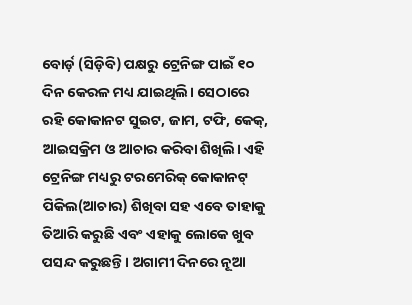ବୋର୍ଡ଼ (ସିଡ଼ିବି) ପକ୍ଷରୁ ଟ୍ରେନିଙ୍ଗ ପାଇଁ ୧୦ ଦିନ କେରଳ ମଧ୍ୟ ଯାଇଥିଲି। ସେଠାରେ ରହି କୋକାନଟ ସୁଇଟ, ଜାମ, ଟଫି, କେକ୍, ଆଇସକ୍ରିମ ଓ ଆଚାର କରିବା ଶିଖିଲି। ଏହି ଟ୍ରେନିଙ୍ଗ ମଧ୍ୟରୁ ଟରମେରିକ୍ କୋକାନଟ୍ ପିକିଲ(ଆଚାର) ଶିଖିବା ସହ ଏବେ ତାହାକୁ ତିଆରି କରୁଛି ଏବଂ ଏହାକୁ ଲୋକେ ଖୁବ ପସନ୍ଦ କରୁଛନ୍ତି। ଅଗାମୀ ଦିନରେ ନୂଆ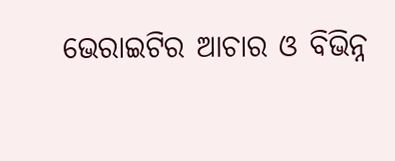ଭେରାଇଟିର ଆଚାର ଓ ବିଭିନ୍ନ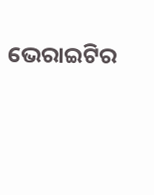ଭେରାଇଟିର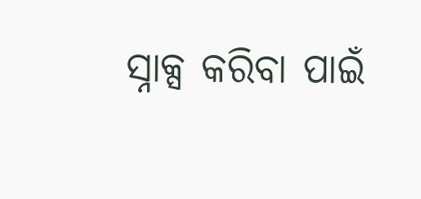ସ୍ନାକ୍ସ କରିବା ପାଇଁ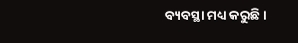ବ୍ୟବସ୍ଥା ମଧ୍ୟ କରୁଛି।